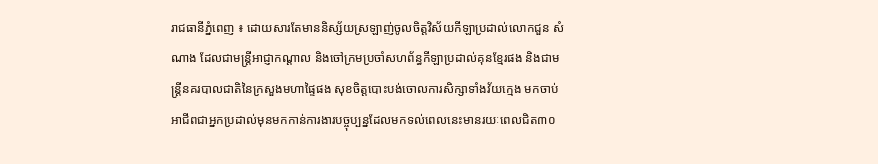រាជធានីភ្នំពេញ ៖ ដោយសារតែមាននិស្ស័យស្រឡាញ់ចូលចិត្តវិស័យកីឡាប្រដាល់លោកជួន សំណាង ដែលជាមន្ត្រីអាជ្ញាកណ្ដាល និងចៅក្រមប្រចាំសហព័ន្ធកីឡាប្រដាល់គុនខ្មែរផង និងជាមន្ត្រីនគរបាលជាតិនៃក្រសួងមហាផ្ទៃផង សុខចិត្តបោះបង់ចោលការសិក្សាទាំងវ័យក្មេង មកចាប់អាជីពជាអ្នកប្រដាល់មុនមកកាន់ការងារបច្ចុប្បន្នដែលមកទល់ពេលនេះមានរយៈពេលជិត៣០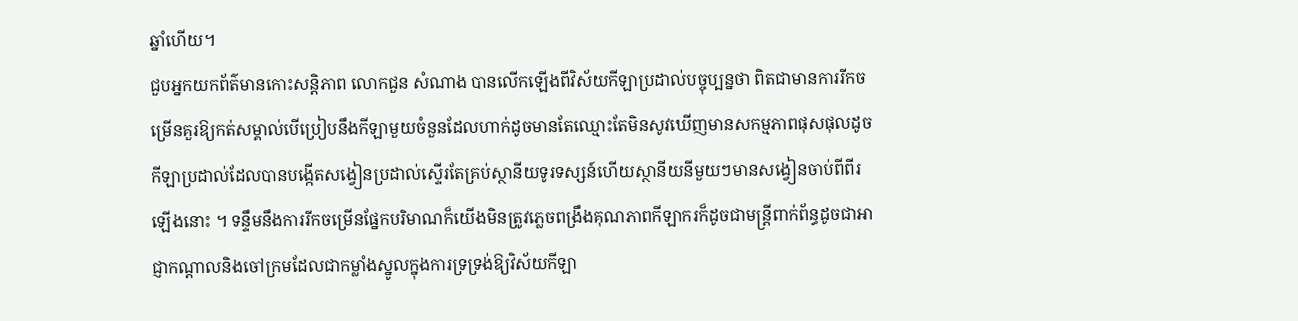ឆ្នាំហើយ។
ជួបអ្នកយកព័ត៌មានកោះសន្តិភាព លោកជួន សំណាង បានលើកឡើងពីវិស័យកីឡាប្រដាល់បច្ចុប្បន្នថា ពិតជាមានការរីកចម្រើនគួរឱ្យកត់សម្គាល់បើប្រៀបនឹងកីឡាមួយចំនួនដែលហាក់ដូចមានតែឈ្មោះតែមិនសូវឃើញមានសកម្មភាពផុសផុលដូចកីឡាប្រដាល់ដែលបានបង្កើតសង្វៀនប្រដាល់ស្ទើរតែគ្រប់ស្ថានីយទូរទស្សន៍ហើយស្ថានីយនីមួយៗមានសង្វៀនចាប់ពីពីរឡើងនោះ ។ ទន្ទឹមនឹងការរីកចម្រើនផ្នែកបរិមាណក៏យើងមិនត្រូវភ្លេចពង្រឹងគុណភាពកីឡាករក៏ដូចជាមន្ត្រីពាក់ព័ន្ធដូចជាអាជ្ញាកណ្ដាលនិងចៅក្រមដែលជាកម្លាំងស្នូលក្នុងការទ្រទ្រង់ឱ្យវិស័យកីឡា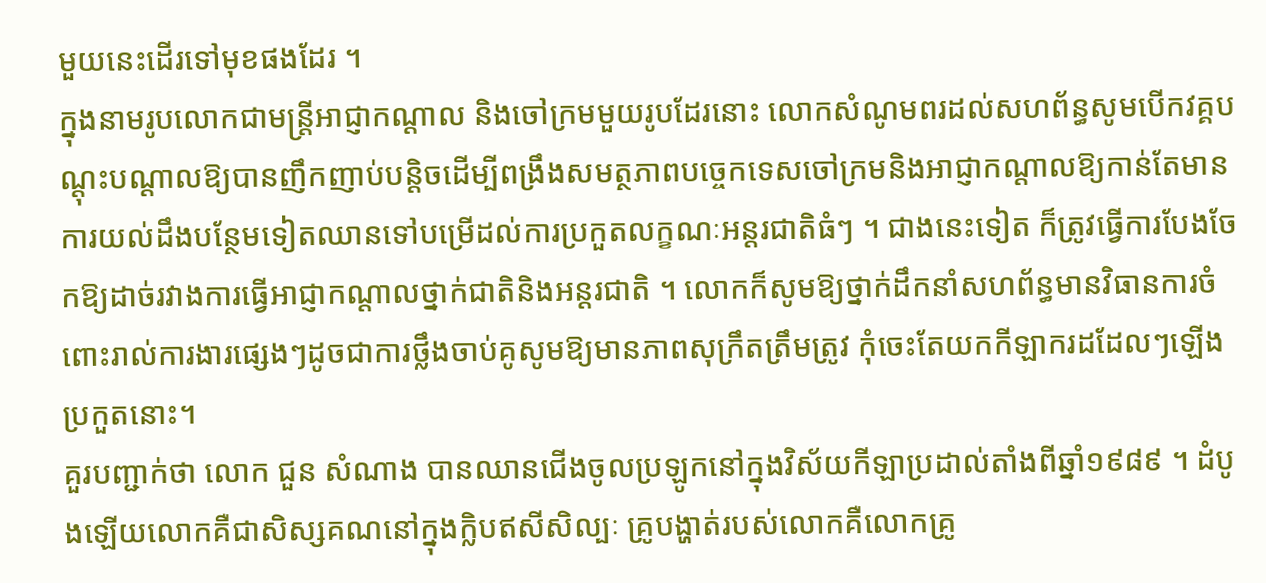មួយនេះដើរទៅមុខផងដែរ ។
ក្នុងនាមរូបលោកជាមន្ត្រីអាជ្ញាកណ្ដាល និងចៅក្រមមួយរូបដែរនោះ លោកសំណូមពរដល់សហព័ន្ធសូមបើកវគ្គបណ្ដុះបណ្ដាលឱ្យបានញឹកញាប់បន្តិចដើម្បីពង្រឹងសមត្ថភាពបច្ចេកទេសចៅក្រមនិងអាជ្ញាកណ្ដាលឱ្យកាន់តែមានការយល់ដឹងបន្ថែមទៀតឈានទៅបម្រើដល់ការប្រកួតលក្ខណៈអន្តរជាតិធំៗ ។ ជាងនេះទៀត ក៏ត្រូវធ្វើការបែងចែកឱ្យដាច់រវាងការធ្វើអាជ្ញាកណ្ដាលថ្នាក់ជាតិនិងអន្តរជាតិ ។ លោកក៏សូមឱ្យថ្នាក់ដឹកនាំសហព័ន្ធមានវិធានការចំពោះរាល់ការងារផ្សេងៗដូចជាការថ្លឹងចាប់គូសូមឱ្យមានភាពសុក្រឹតត្រឹមត្រូវ កុំចេះតែយកកីឡាករដដែលៗឡើងប្រកួតនោះ។
គួរបញ្ជាក់ថា លោក ជួន សំណាង បានឈានជើងចូលប្រឡូកនៅក្នុងវិស័យកីឡាប្រដាល់តាំងពីឆ្នាំ១៩៨៩ ។ ដំបូងឡើយលោកគឺជាសិស្សគណនៅក្នុងក្លិបឥសីសិល្បៈ គ្រូបង្ហាត់របស់លោកគឺលោកគ្រូ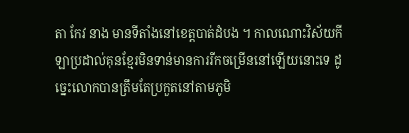តា កែវ នាង មានទីតាំងនៅខេត្តបាត់ដំបង ។ កាលណោះវិស័យកីឡាប្រដាល់គុនខ្មែរមិនទាន់មានការរីកចម្រើននៅឡើយនោះទេ ដូច្នេះលោកបានត្រឹមតែប្រកួតនៅតាមភូមិ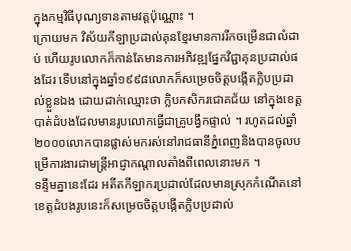ក្នុងកម្មវិធីបុណ្យទានតាមវត្តប៉ុណ្ណោះ ។
ក្រោយមក វិស័យកីឡាប្រដាល់គុនខ្មែរមានការរីកចម្រើនជាលំដាប់ ហើយរូបលោកក៏កាន់តែមានការអភិវឌ្ឍផ្នែកវិជ្ជាគុនប្រដាល់ផងដែរ ទើបនៅក្នុងឆ្នាំ១៩៩៨លោកក៏សម្រេចចិត្តបង្កើតក្លិបប្រដាល់ខ្លួនឯង ដោយដាក់ឈ្មោះថា ក្លិបកសិករជោគជ័យ នៅក្នុងខេត្តបាត់ដំបងដែលមានរូបលោកធ្វើជាគ្រូបង្វឹកផ្ទាល់ ។ រហូតដល់ឆ្នាំ២០០០លោកបានផ្លាស់មករស់នៅរាជធានីភ្នំពេញនិងបានចូលបម្រើការងារជាមន្ត្រីអាជ្ញាកណ្ដាលតាំងពីពេលនោះមក ។
ទន្ទឹមគ្នានេះដែរ អតីតកីឡាករប្រដាល់ដែលមានស្រុកកំណើតនៅខេត្តដំបងរូបនេះក៏សម្រេចចិត្តបង្កើតក្លិបប្រដាល់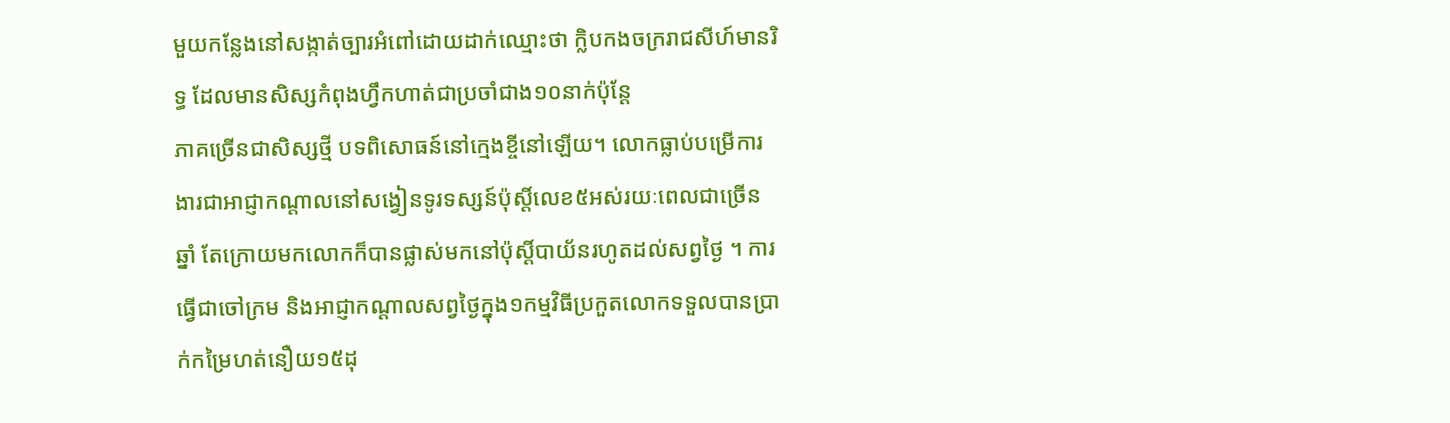មួយកន្លែងនៅសង្កាត់ច្បារអំពៅដោយដាក់ឈ្មោះថា ក្លិបកងចក្ររាជសីហ៍មានរិទ្ធ ដែលមានសិស្សកំពុងហ្វឹកហាត់ជាប្រចាំជាង១០នាក់ប៉ុន្តែ
ភាគច្រើនជាសិស្សថ្មី បទពិសោធន៍នៅក្មេងខ្ចីនៅឡើយ។ លោកធ្លាប់បម្រើការងារជាអាជ្ញាកណ្ដាលនៅសង្វៀនទូរទស្សន៍ប៉ុស្តិ៍លេខ៥អស់រយៈពេលជាច្រើនឆ្នាំ តែក្រោយមកលោកក៏បានផ្លាស់មកនៅប៉ុស្តិ៍បាយ័នរហូតដល់សព្វថ្ងៃ ។ ការធ្វើជាចៅក្រម និងអាជ្ញាកណ្ដាលសព្វថ្ងៃក្នុង១កម្មវិធីប្រកួតលោកទទួលបានប្រាក់កម្រៃហត់នឿយ១៥ដុ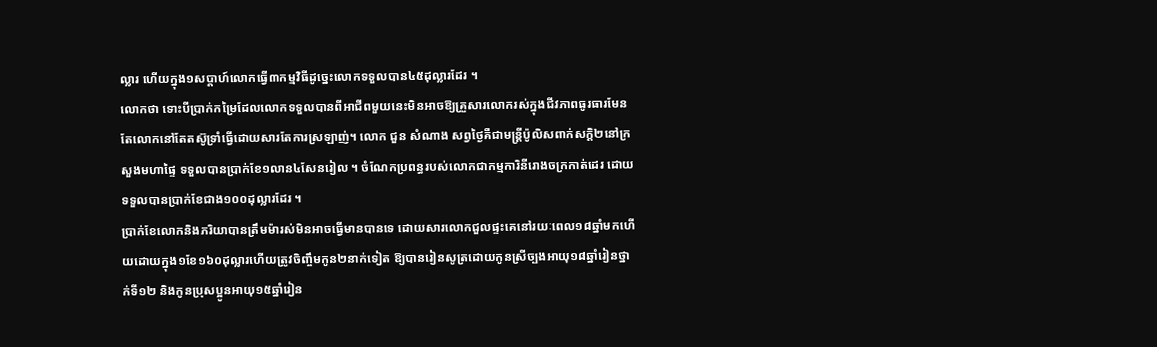ល្លារ ហើយក្នុង១សប្ដាហ៍លោកធ្វើ៣កម្មវិធីដូច្នេះលោកទទួលបាន៤៥ដុល្លារដែរ ។
លោកថា ទោះបីប្រាក់កម្រៃដែលលោកទទួលបានពីអាជីពមួយនេះមិនអាចឱ្យគ្រួសារលោករស់ក្នុងជីវភាពធូរធារមែនតែលោកនៅតែតស៊ូទ្រាំធ្វើដោយសារតែការស្រឡាញ់។ លោក ជួន សំណាង សព្វថ្ងៃគឺជាមន្ត្រីប៉ូលិសពាក់សក្ដិ២នៅក្រសួងមហាផ្ទៃ ទទួលបានប្រាក់ខែ១លាន៤សែនរៀល ។ ចំណែកប្រពន្ធរបស់លោកជាកម្មការិនីរោងចក្រកាត់ដេរ ដោយទទួលបានប្រាក់ខែជាង១០០ដុល្លារដែរ ។
ប្រាក់ខែលោកនិងភរិយាបានត្រឹមម៉ារស់មិនអាចធ្វើមានបានទេ ដោយសារលោកជួលផ្ទះគេនៅរយៈពេល១៨ឆ្នាំមកហើយដោយក្នុង១ខែ១៦០ដុល្លារហើយត្រូវចិញ្ចឹមកូន២នាក់ទៀត ឱ្យបានរៀនសូត្រដោយកូនស្រីច្បងអាយុ១៨ឆ្នាំរៀនថ្នាក់ទី១២ និងកូនប្រុសប្អូនអាយុ១៥ឆ្នាំរៀន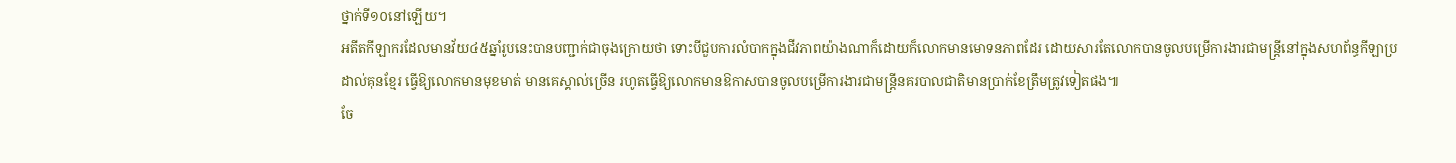ថ្នាក់ទី១០នៅឡើយ។
អតីតកីឡាករដែលមានវ័យ៤៥ឆ្នាំរូបនេះបានបញ្ជាក់ជាចុងក្រោយថា ទោះបីជួបការលំបាកក្នុងជីវភាពយ៉ាងណាក៏ដោយក៏លោកមានមោទនភាពដែរ ដោយសារតែលោកបានចូលបម្រើការងារជាមន្ត្រីនៅក្នុងសហព័ន្ធកីឡាប្រដាល់គុនខ្មែរ ធ្វើឱ្យលោកមានមុខមាត់ មានគេស្គាល់ច្រើន រហូតធ្វើឱ្យលោកមានឱកាសបានចូលបម្រើការងារជាមន្ត្រីនគរបាលជាតិមានប្រាក់ខែត្រឹមត្រូវទៀតផង៕
ចែ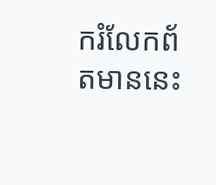ករំលែកព័តមាននេះ